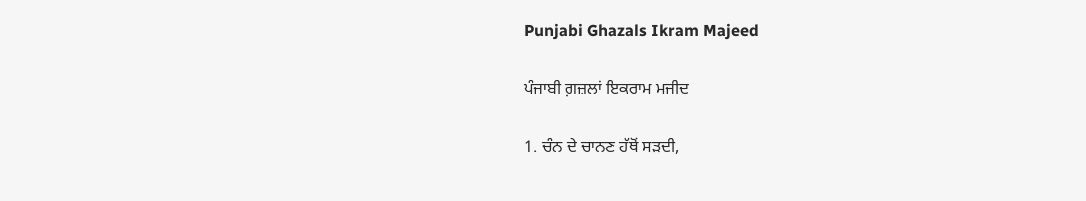Punjabi Ghazals Ikram Majeed

ਪੰਜਾਬੀ ਗ਼ਜ਼ਲਾਂ ਇਕਰਾਮ ਮਜੀਦ

1. ਚੰਨ ਦੇ ਚਾਨਣ ਹੱਥੋਂ ਸੜਦੀ,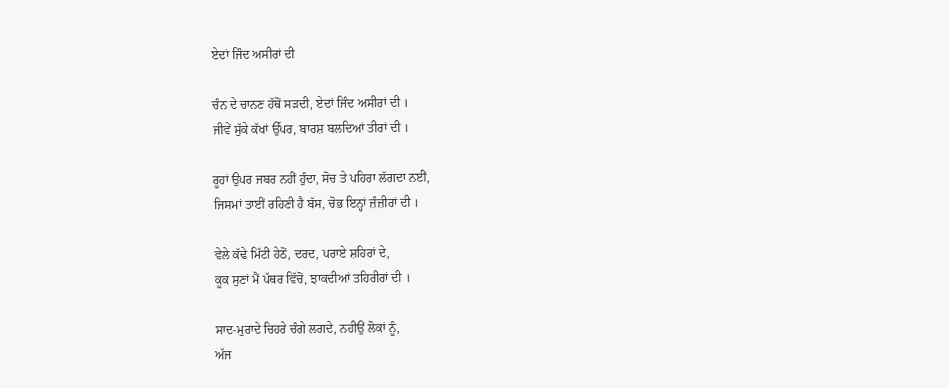ਏਦਾਂ ਜਿੰਦ ਅਸੀਰਾਂ ਦੀ

ਚੰਨ ਦੇ ਚਾਨਣ ਹੱਥੋਂ ਸੜਦੀ, ਏਦਾਂ ਜਿੰਦ ਅਸੀਰਾਂ ਦੀ ।
ਜੀਵੇਂ ਸੁੱਕੇ ਕੱਖਾਂ ਉੱਪਰ, ਬਾਰਸ਼ ਬਲਦਿਆਂ ਤੀਰਾਂ ਦੀ ।

ਰੂਹਾਂ ਉਪਰ ਜਬਰ ਨਹੀਂ ਹੁੰਦਾ, ਸੋਚ ਤੇ ਪਹਿਰਾ ਲੱਗਦਾ ਨਈਂ,
ਜਿਸਮਾਂ ਤਾਈਂ ਰਹਿਣੀ ਹੈ ਬੱਸ, ਚੋਭ ਇਨ੍ਹਾਂ ਜ਼ੰਜ਼ੀਰਾਂ ਦੀ ।

ਵੇਲੇ ਕੱਢੇ ਮਿੱਟੀ ਹੇਠੋਂ, ਦਰਦ, ਪਰਾਏ ਸ਼ਹਿਰਾਂ ਦੇ,
ਕੂਕ ਸੁਣਾਂ ਮੈਂ ਪੱਥਰ ਵਿੱਚੋਂ, ਝਾਕਦੀਆਂ ਤਹਿਰੀਰਾਂ ਦੀ ।

ਸਾਦ-ਮੁਰਾਦੇ ਚਿਹਰੇ ਚੰਗੇ ਲਗਦੇ, ਨਹੀਉਂ ਲੋਕਾਂ ਨੂੰ,
ਅੱਜ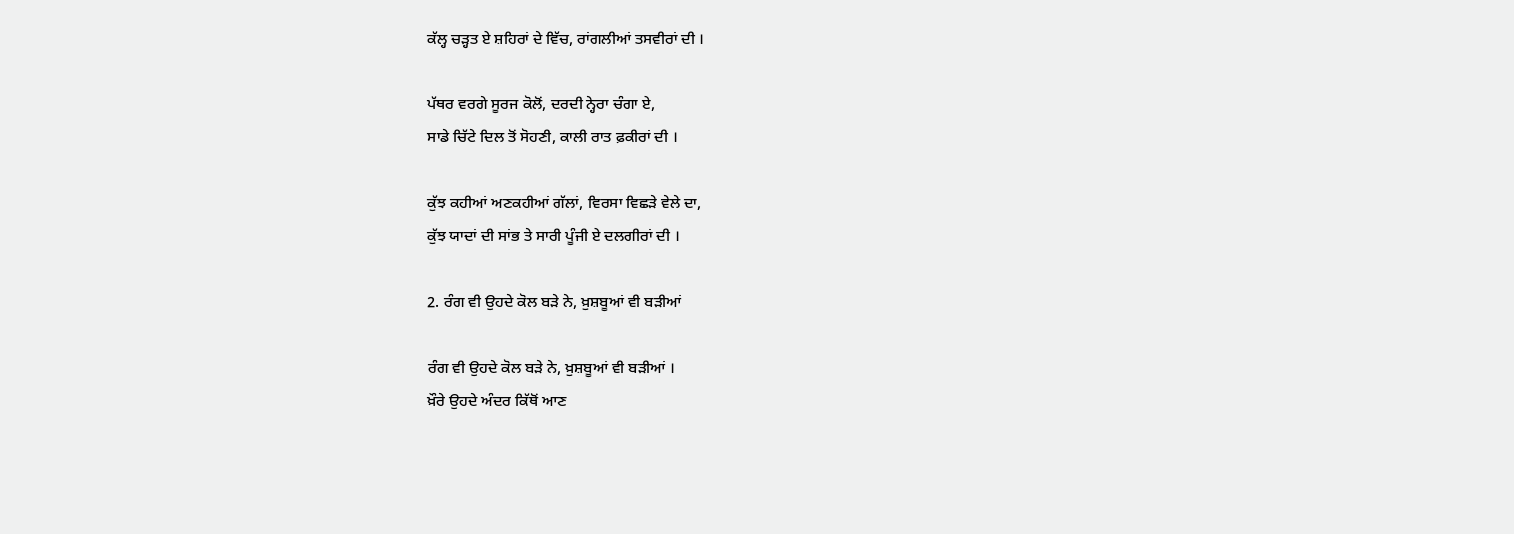ਕੱਲ੍ਹ ਚੜ੍ਹਤ ਏ ਸ਼ਹਿਰਾਂ ਦੇ ਵਿੱਚ, ਰਾਂਗਲੀਆਂ ਤਸਵੀਰਾਂ ਦੀ ।

ਪੱਥਰ ਵਰਗੇ ਸੂਰਜ ਕੋਲੋਂ, ਦਰਦੀ ਨ੍ਹੇਰਾ ਚੰਗਾ ਏ,
ਸਾਡੇ ਚਿੱਟੇ ਦਿਲ ਤੋਂ ਸੋਹਣੀ, ਕਾਲੀ ਰਾਤ ਫ਼ਕੀਰਾਂ ਦੀ ।

ਕੁੱਝ ਕਹੀਆਂ ਅਣਕਹੀਆਂ ਗੱਲਾਂ, ਵਿਰਸਾ ਵਿਛੜੇ ਵੇਲੇ ਦਾ,
ਕੁੱਝ ਯਾਦਾਂ ਦੀ ਸਾਂਭ ਤੇ ਸਾਰੀ ਪੂੰਜੀ ਏ ਦਲਗੀਰਾਂ ਦੀ ।

2. ਰੰਗ ਵੀ ਉਹਦੇ ਕੋਲ ਬੜੇ ਨੇ, ਖ਼ੁਸ਼ਬੂਆਂ ਵੀ ਬੜੀਆਂ

ਰੰਗ ਵੀ ਉਹਦੇ ਕੋਲ ਬੜੇ ਨੇ, ਖ਼ੁਸ਼ਬੂਆਂ ਵੀ ਬੜੀਆਂ ।
ਖ਼ੌਰੇ ਉਹਦੇ ਅੰਦਰ ਕਿੱਥੋਂ ਆਣ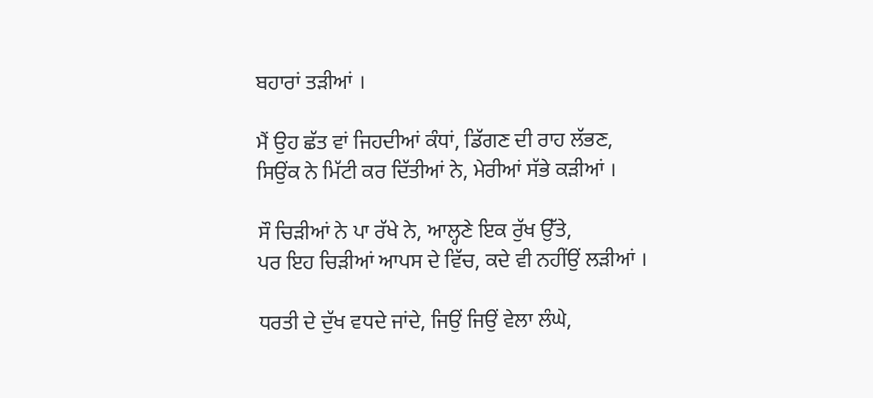ਬਹਾਰਾਂ ਤੜੀਆਂ ।

ਮੈਂ ਉਹ ਛੱਤ ਵਾਂ ਜਿਹਦੀਆਂ ਕੰਧਾਂ, ਡਿੱਗਣ ਦੀ ਰਾਹ ਲੱਭਣ,
ਸਿਉਂਕ ਨੇ ਮਿੱਟੀ ਕਰ ਦਿੱਤੀਆਂ ਨੇ, ਮੇਰੀਆਂ ਸੱਭੇ ਕੜੀਆਂ ।

ਸੌ ਚਿੜੀਆਂ ਨੇ ਪਾ ਰੱਖੇ ਨੇ, ਆਲ੍ਹਣੇ ਇਕ ਰੁੱਖ ਉੱਤੇ,
ਪਰ ਇਹ ਚਿੜੀਆਂ ਆਪਸ ਦੇ ਵਿੱਚ, ਕਦੇ ਵੀ ਨਹੀਂਉਂ ਲੜੀਆਂ ।

ਧਰਤੀ ਦੇ ਦੁੱਖ ਵਧਦੇ ਜਾਂਦੇ, ਜਿਉਂ ਜਿਉਂ ਵੇਲਾ ਲੰਘੇ,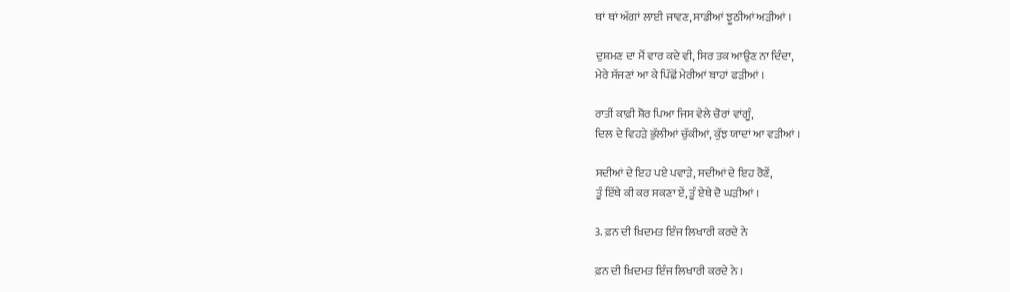ਥਾਂ ਥਾਂ ਅੱਗਾਂ ਲਾਈ ਜਾਵਣ, ਸਾਡੀਆਂ ਝੂਠੀਆਂ ਅੜੀਆਂ ।

ਦੁਸ਼ਮਣ ਦਾ ਮੈਂ ਵਾਰ ਕਦੇ ਵੀ, ਸਿਰ ਤਕ ਆਉਣ ਨਾ ਦਿੰਦਾ,
ਮੇਰੇ ਸੱਜਣਾਂ ਆ ਕੇ ਪਿੱਛੋਂ ਮੇਰੀਆਂ ਬਾਹਾਂ ਫੜੀਆਂ ।

ਰਾਤੀਂ ਕਾਫ਼ੀ ਸ਼ੋਰ ਪਿਆ ਜਿਸ ਵੇਲੇ ਚੋਰਾਂ ਵਾਂਗੂੰ,
ਦਿਲ ਦੇ ਵਿਹੜੇ ਭੁੱਲੀਆਂ ਚੁੱਕੀਆਂ, ਕੁੱਝ ਯਾਦਾਂ ਆ ਵੜੀਆਂ ।

ਸਦੀਆਂ ਦੇ ਇਹ ਪਏ ਪਵਾੜੇ, ਸਦੀਆਂ ਦੇ ਇਹ ਰੋਣੇਂ,
ਤੂੰ ਇੱਥੇ ਕੀ ਕਰ ਸਕਣਾ ਏਂ, ਤੂੰ ਏਥੇ ਦੋ ਘੜੀਆਂ ।

3. ਫ਼ਨ ਦੀ ਖ਼ਿਦਮਤ ਇੰਜ ਲਿਖਾਰੀ ਕਰਦੇ ਨੇ

ਫ਼ਨ ਦੀ ਖ਼ਿਦਮਤ ਇੰਜ ਲਿਖਾਰੀ ਕਰਦੇ ਨੇ ।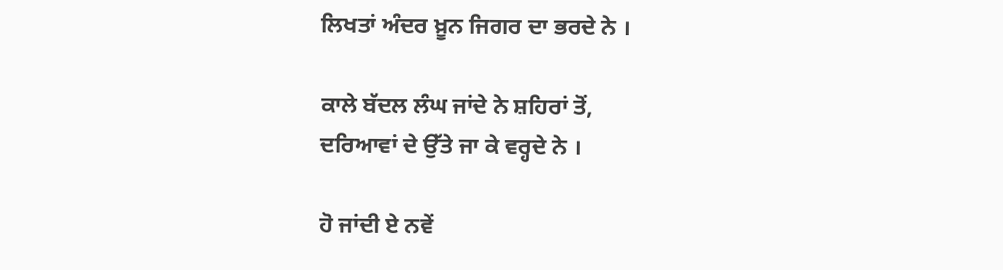ਲਿਖਤਾਂ ਅੰਦਰ ਖ਼ੂਨ ਜਿਗਰ ਦਾ ਭਰਦੇ ਨੇ ।

ਕਾਲੇ ਬੱਦਲ ਲੰਘ ਜਾਂਦੇ ਨੇ ਸ਼ਹਿਰਾਂ ਤੋਂ,
ਦਰਿਆਵਾਂ ਦੇ ਉੱਤੇ ਜਾ ਕੇ ਵਰ੍ਹਦੇ ਨੇ ।

ਹੋ ਜਾਂਦੀ ਏ ਨਵੇਂ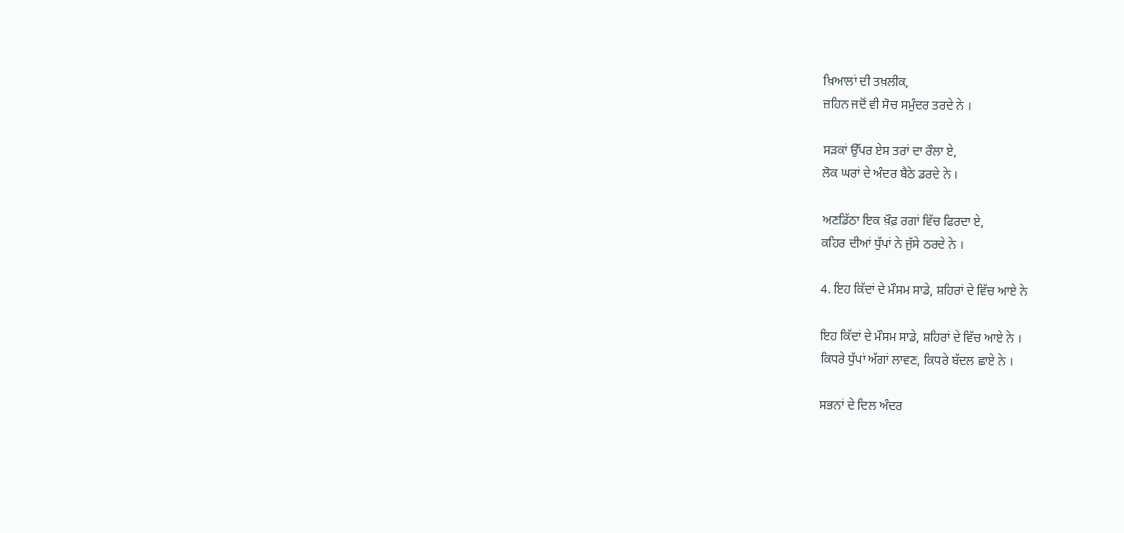ਖ਼ਿਆਲਾਂ ਦੀ ਤਖ਼ਲੀਕ,
ਜ਼ਹਿਨ ਜਦੋਂ ਵੀ ਸੋਚ ਸਮੁੰਦਰ ਤਰਦੇ ਨੇ ।

ਸੜਕਾਂ ਉੱਪਰ ਏਸ ਤਰਾਂ ਦਾ ਰੌਲਾ ਏ,
ਲੋਕ ਘਰਾਂ ਦੇ ਅੰਦਰ ਬੈਠੇ ਡਰਦੇ ਨੇ ।

ਅਣਡਿੱਠਾ ਇਕ ਖ਼ੌਫ਼ ਰਗਾਂ ਵਿੱਚ ਫਿਰਦਾ ਏ,
ਕਹਿਰ ਦੀਆਂ ਧੁੱਪਾਂ ਨੇ ਜੁੱਸੇ ਠਰਦੇ ਨੇ ।

4. ਇਹ ਕਿੱਦਾਂ ਦੇ ਮੌਸਮ ਸਾਡੇ, ਸ਼ਹਿਰਾਂ ਦੇ ਵਿੱਚ ਆਏ ਨੇ

ਇਹ ਕਿੱਦਾਂ ਦੇ ਮੌਸਮ ਸਾਡੇ, ਸ਼ਹਿਰਾਂ ਦੇ ਵਿੱਚ ਆਏ ਨੇ ।
ਕਿਧਰੇ ਧੁੱਪਾਂ ਅੱਗਾਂ ਲਾਵਣ, ਕਿਧਰੇ ਬੱਦਲ ਛਾਏ ਨੇ ।

ਸਭਨਾਂ ਦੇ ਦਿਲ ਅੰਦਰ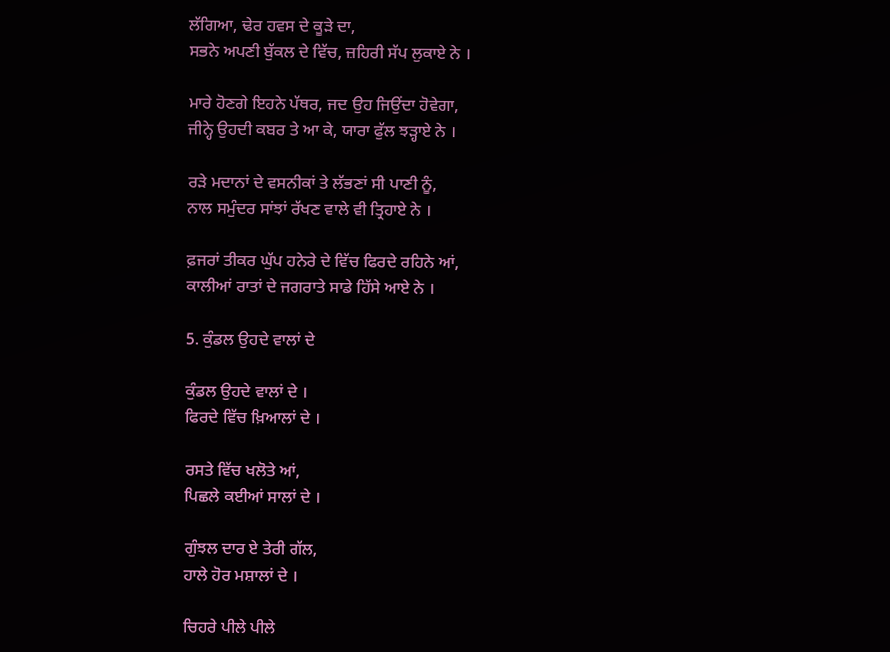ਲੱਗਿਆ, ਢੇਰ ਹਵਸ ਦੇ ਕੂੜੇ ਦਾ,
ਸਭਨੇ ਅਪਣੀ ਬੁੱਕਲ ਦੇ ਵਿੱਚ, ਜ਼ਹਿਰੀ ਸੱਪ ਲੁਕਾਏ ਨੇ ।

ਮਾਰੇ ਹੋਣਗੇ ਇਹਨੇ ਪੱਥਰ, ਜਦ ਉਹ ਜਿਉਂਦਾ ਹੋਵੇਗਾ,
ਜੀਨ੍ਹੇ ਉਹਦੀ ਕਬਰ ਤੇ ਆ ਕੇ, ਯਾਰਾ ਫੁੱਲ ਝੜ੍ਹਾਏ ਨੇ ।

ਰੜੇ ਮਦਾਨਾਂ ਦੇ ਵਸਨੀਕਾਂ ਤੇ ਲੱਭਣਾਂ ਸੀ ਪਾਣੀ ਨੂੰ,
ਨਾਲ ਸਮੁੰਦਰ ਸਾਂਝਾਂ ਰੱਖਣ ਵਾਲੇ ਵੀ ਤ੍ਰਿਹਾਏ ਨੇ ।

ਫ਼ਜਰਾਂ ਤੀਕਰ ਘੁੱਪ ਹਨੇਰੇ ਦੇ ਵਿੱਚ ਫਿਰਦੇ ਰਹਿਨੇ ਆਂ,
ਕਾਲੀਆਂ ਰਾਤਾਂ ਦੇ ਜਗਰਾਤੇ ਸਾਡੇ ਹਿੱਸੇ ਆਏ ਨੇ ।

5. ਕੁੰਡਲ ਉਹਦੇ ਵਾਲਾਂ ਦੇ

ਕੁੰਡਲ ਉਹਦੇ ਵਾਲਾਂ ਦੇ ।
ਫਿਰਦੇ ਵਿੱਚ ਖ਼ਿਆਲਾਂ ਦੇ ।

ਰਸਤੇ ਵਿੱਚ ਖਲੋਤੇ ਆਂ,
ਪਿਛਲੇ ਕਈਆਂ ਸਾਲਾਂ ਦੇ ।

ਗੁੰਝਲ ਦਾਰ ਏ ਤੇਰੀ ਗੱਲ,
ਹਾਲੇ ਹੋਰ ਮਸ਼ਾਲਾਂ ਦੇ ।

ਚਿਹਰੇ ਪੀਲੇ ਪੀਲੇ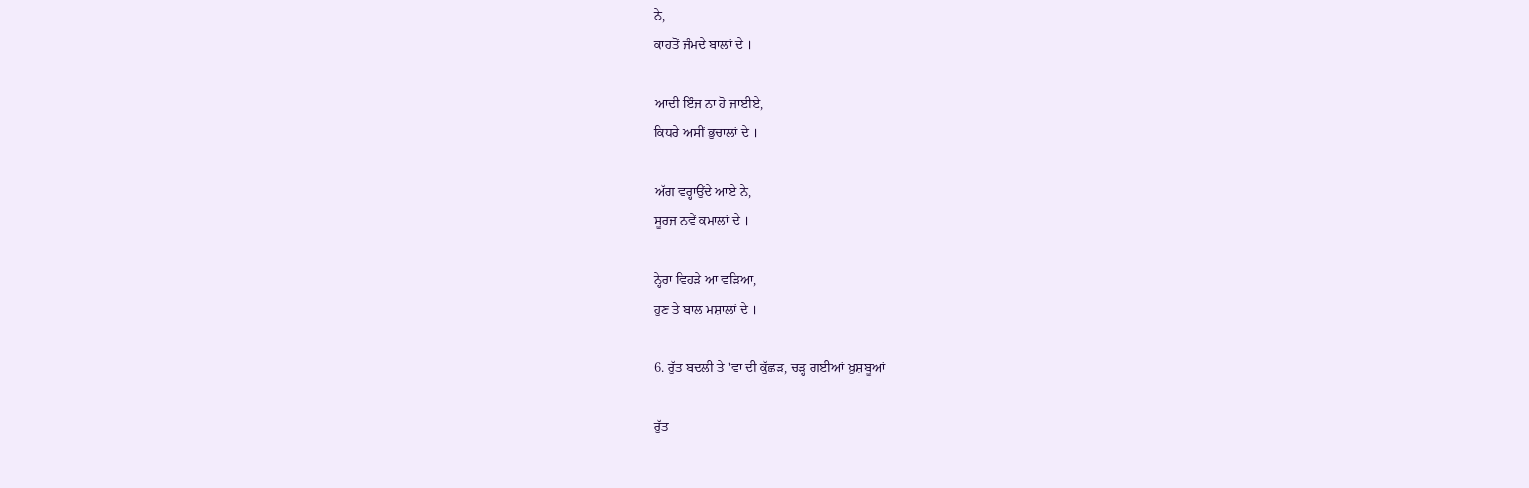ਨੇ,
ਕਾਹਤੋਂ ਜੰਮਦੇ ਬਾਲਾਂ ਦੇ ।

ਆਦੀ ਇੰਜ ਨਾ ਹੋ ਜਾਈਏ,
ਕਿਧਰੇ ਅਸੀਂ ਭੁਚਾਲਾਂ ਦੇ ।

ਅੱਗ ਵਰ੍ਹਾਉਂਦੇ ਆਏ ਨੇ,
ਸੂਰਜ ਨਵੇਂ ਕਮਾਲਾਂ ਦੇ ।

ਨ੍ਹੇਰਾ ਵਿਹੜੇ ਆ ਵੜਿਆ,
ਹੁਣ ਤੇ ਬਾਲ ਮਸ਼ਾਲਾਂ ਦੇ ।

6. ਰੁੱਤ ਬਦਲੀ ਤੇ 'ਵਾ ਦੀ ਕੁੱਛੜ, ਚੜ੍ਹ ਗਈਆਂ ਖ਼ੁਸ਼ਬੂਆਂ

ਰੁੱਤ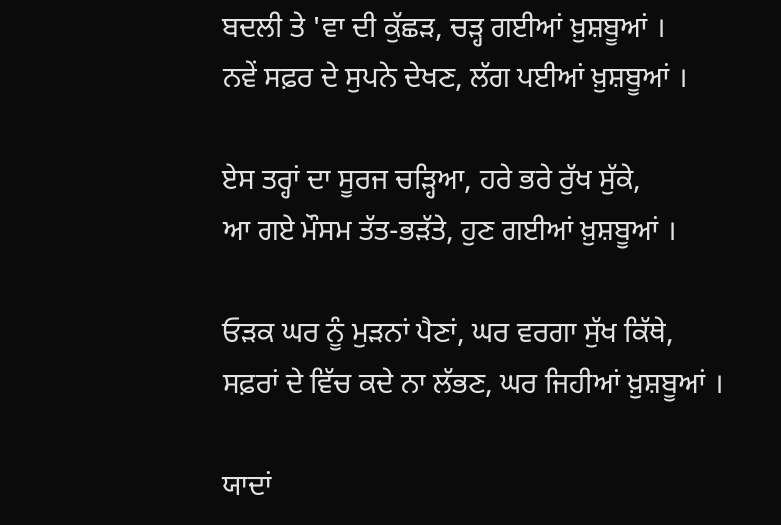ਬਦਲੀ ਤੇ 'ਵਾ ਦੀ ਕੁੱਛੜ, ਚੜ੍ਹ ਗਈਆਂ ਖ਼ੁਸ਼ਬੂਆਂ ।
ਨਵੇਂ ਸਫ਼ਰ ਦੇ ਸੁਪਨੇ ਦੇਖਣ, ਲੱਗ ਪਈਆਂ ਖ਼ੁਸ਼ਬੂਆਂ ।

ਏਸ ਤਰ੍ਹਾਂ ਦਾ ਸੂਰਜ ਚੜ੍ਹਿਆ, ਹਰੇ ਭਰੇ ਰੁੱਖ ਸੁੱਕੇ,
ਆ ਗਏ ਮੌਸਮ ਤੱਤ-ਭੜੱਤੇ, ਹੁਣ ਗਈਆਂ ਖ਼ੁਸ਼ਬੂਆਂ ।

ਓੜਕ ਘਰ ਨੂੰ ਮੁੜਨਾਂ ਪੈਣਾਂ, ਘਰ ਵਰਗਾ ਸੁੱਖ ਕਿੱਥੇ,
ਸਫ਼ਰਾਂ ਦੇ ਵਿੱਚ ਕਦੇ ਨਾ ਲੱਭਣ, ਘਰ ਜਿਹੀਆਂ ਖ਼ੁਸ਼ਬੂਆਂ ।

ਯਾਦਾਂ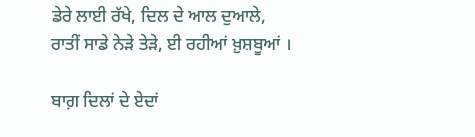ਡੇਰੇ ਲਾਈ ਰੱਖੇ, ਦਿਲ ਦੇ ਆਲ ਦੁਆਲੇ,
ਰਾਤੀਂ ਸਾਡੇ ਨੇੜੇ ਤੇੜੇ, ਈ ਰਹੀਆਂ ਖ਼ੁਸ਼ਬੂਆਂ ।

ਬਾਗ਼ ਦਿਲਾਂ ਦੇ ਏਦਾਂ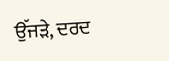ਉੱਜੜੇ, ਦਰਦ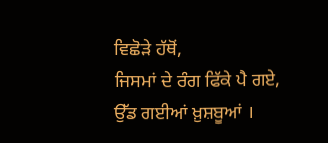ਵਿਛੋੜੇ ਹੱਥੋਂ,
ਜਿਸਮਾਂ ਦੇ ਰੰਗ ਫਿੱਕੇ ਪੈ ਗਏ, ਉੱਡ ਗਈਆਂ ਖ਼ੁਸ਼ਬੂਆਂ ।